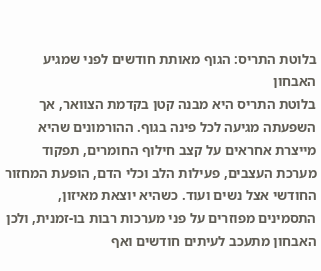בלוטת התריס: הגוף מאותת חודשים לפני שמגיע האבחון
בלוטת התריס היא מבנה קטן בקדמת הצוואר, אך השפעתה מגיעה לכל פינה בגוף. ההורמונים שהיא מייצרת אחראים על קצב חילוף החומרים, תפקוד מערכת העצבים, פעילות הלב וכלי הדם, הופעת המחזור החודשי אצל נשים ועוד. כשהיא יוצאת מאיזון, התסמינים מפוזרים על פני מערכות רבות בו-זמנית, ולכן האבחון מתעכב לעיתים חודשים ואף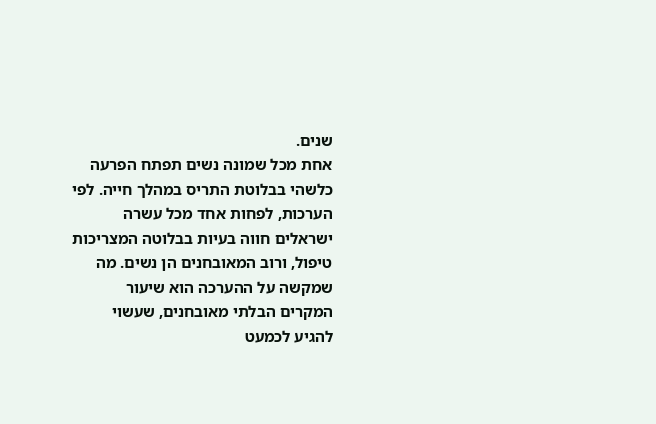שנים.
אחת מכל שמונה נשים תפתח הפרעה כלשהי בבלוטת התריס במהלך חייה. לפי הערכות, לפחות אחד מכל עשרה ישראלים חווה בעיות בבלוטה המצריכות טיפול, ורוב המאובחנים הן נשים. מה שמקשה על ההערכה הוא שיעור המקרים הבלתי מאובחנים, שעשוי להגיע לכמעט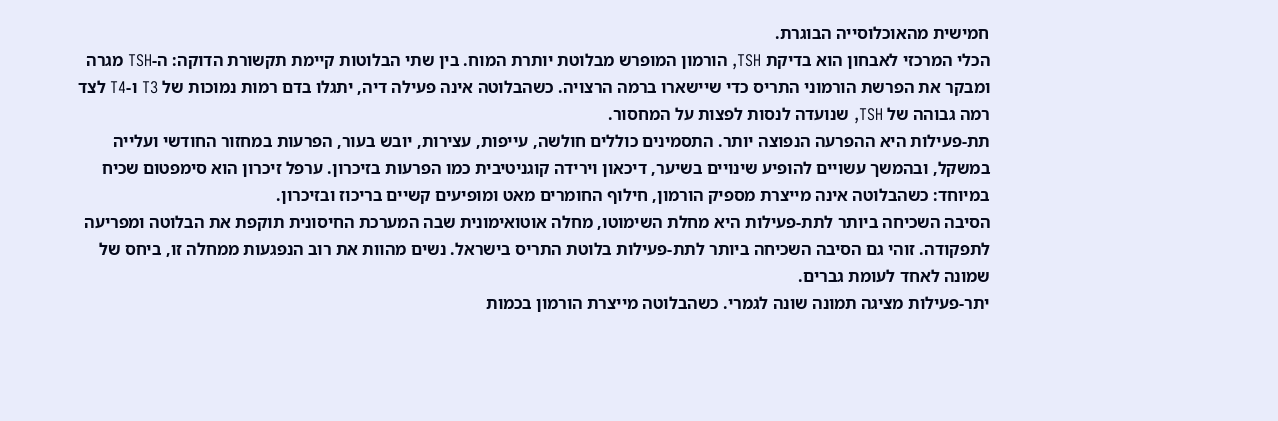חמישית מהאוכלוסייה הבוגרת.
הכלי המרכזי לאבחון הוא בדיקת TSH, הורמון המופרש מבלוטת יותרת המוח. בין שתי הבלוטות קיימת תקשורת הדוקה: ה-TSH מגרה ומבקר את הפרשת הורמוני התריס כדי שיישארו ברמה הרצויה. כשהבלוטה אינה פעילה דיה, יתגלו בדם רמות נמוכות של T3 ו-T4 לצד רמה גבוהה של TSH, שנועדה לנסות לפצות על המחסור.
תת-פעילות היא ההפרעה הנפוצה יותר. התסמינים כוללים חולשה, עייפות, עצירות, יובש בעור, הפרעות במחזור החודשי ועלייה במשקל, ובהמשך עשויים להופיע שינויים בשיער, דיכאון וירידה קוגניטיבית כמו הפרעות בזיכרון. ערפל זיכרון הוא סימפטום שכיח במיוחד: כשהבלוטה אינה מייצרת מספיק הורמון, חילוף החומרים מאט ומופיעים קשיים בריכוז ובזיכרון.
הסיבה השכיחה ביותר לתת-פעילות היא מחלת השימוטו, מחלה אוטואימונית שבה המערכת החיסונית תוקפת את הבלוטה ומפריעה לתפקודה. זוהי גם הסיבה השכיחה ביותר לתת-פעילות בלוטת התריס בישראל. נשים מהוות את רוב הנפגעות ממחלה זו, ביחס של שמונה לאחד לעומת גברים.
יתר-פעילות מציגה תמונה שונה לגמרי. כשהבלוטה מייצרת הורמון בכמות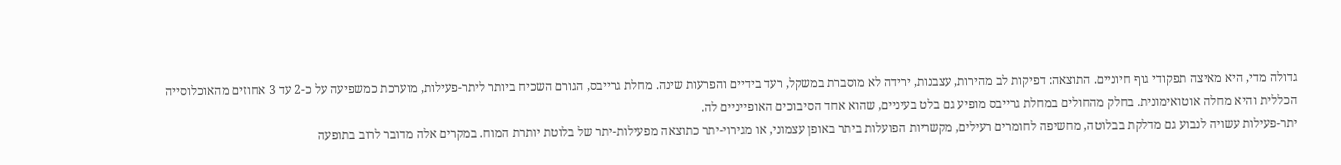גדולה מדי, היא מאיצה תפקודי גוף חיוניים. התוצאה: דפיקות לב מהירות, עצבנות, ירידה לא מוסברת במשקל, רעד בידיים והפרעות שינה. מחלת גרייבס, הגורם השכיח ביותר ליתר-פעילות, מוערכת כמשפיעה על כ-2 עד 3 אחוזים מהאוכלוסייה הכללית והיא מחלה אוטואימונית. בחלק מהחולים במחלת גרייבס מופיע גם בלט בעיניים, שהוא אחד הסיבוכים האופייניים לה.
יתר-פעילות עשויה לנבוע גם מדלקת בבלוטה, מחשיפה לחומרים רעילים, מקשריות הפועלות ביתר באופן עצמוני, או מגירוי-יתר כתוצאה מפעילות-יתר של בלוטת יותרת המוח. במקרים אלה מדובר לרוב בתופעה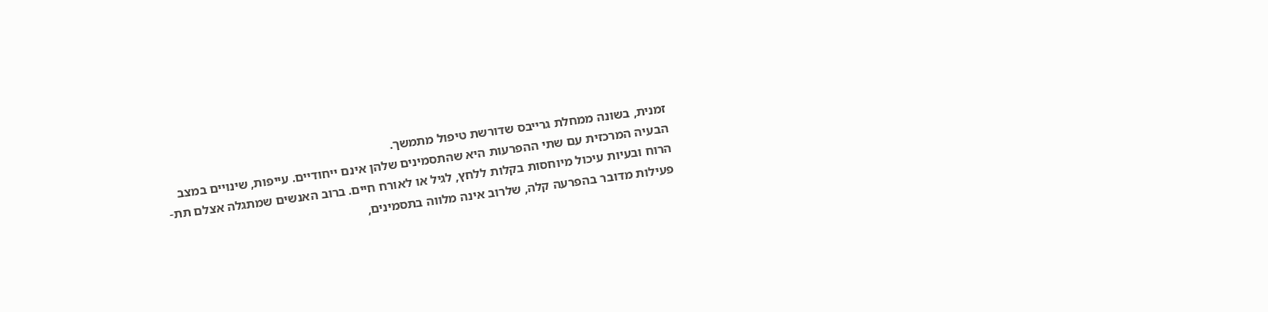זמנית, בשונה ממחלת גרייבס שדורשת טיפול מתמשך.
הבעיה המרכזית עם שתי ההפרעות היא שהתסמינים שלהן אינם ייחודיים. עייפות, שינויים במצב הרוח ובעיות עיכול מיוחסות בקלות ללחץ, לגיל או לאורח חיים. ברוב האנשים שמתגלה אצלם תת-פעילות מדובר בהפרעה קלה, שלרוב אינה מלווה בתסמינים,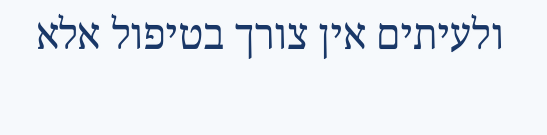ולעיתים אין צורך בטיפול אלא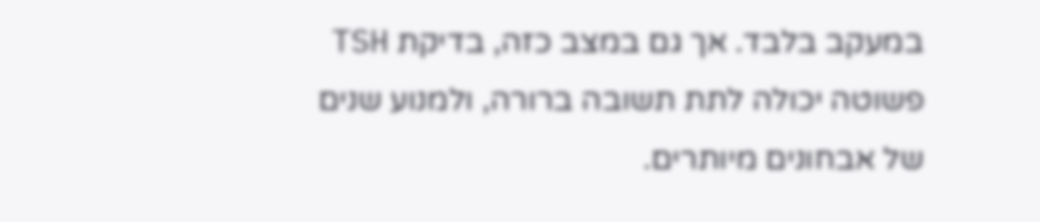במעקב בלבד. אך גם במצב כזה, בדיקת TSH פשוטה יכולה לתת תשובה ברורה, ולמנוע שנים של אבחונים מיותרים.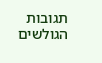תגובות הגולשים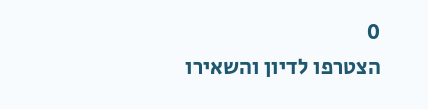0
הצטרפו לדיון והשאירו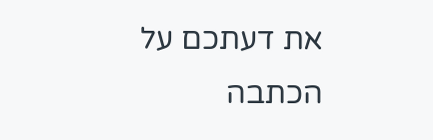את דעתכם על הכתבה